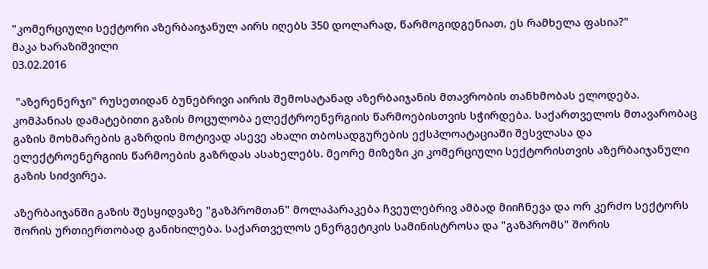"კომერციული სექტორი აზერბაიჯანულ აირს იღებს 350 დოლარად, წარმოგიდგენიათ, ეს რამხელა ფასია?"
მაკა ხარაზიშვილი
03.02.2016

 "აზერენერჯი" რუსეთიდან ბუნებრივი აირის შემოსატანად აზერბაიჯანის მთავრობის თანხმობას ელოდება. კომპანიას დამატებითი გაზის მოცულობა ელექტროენერგიის წარმოებისთვის სჭირდება. საქართველოს მთავარობაც გაზის მოხმარების გაზრდის მოტივად ასევე ახალი თბოსადგურების ექსპლოატაციაში შესვლასა და ელექტროენერგიის წარმოების გაზრდას ასახელებს. მეორე მიზეზი კი კომერციული სექტორისთვის აზერბაიჯანული გაზის სიძვირეა.

აზერბაიჯანში გაზის შესყიდვაზე "გაზპრომთან" მოლაპარაკება ჩვეულებრივ ამბად მიიჩნევა და ორ კერძო სექტორს შორის ურთიერთობად განიხილება. საქართველოს ენერგეტიკის სამინისტროსა და "გაზპრომს" შორის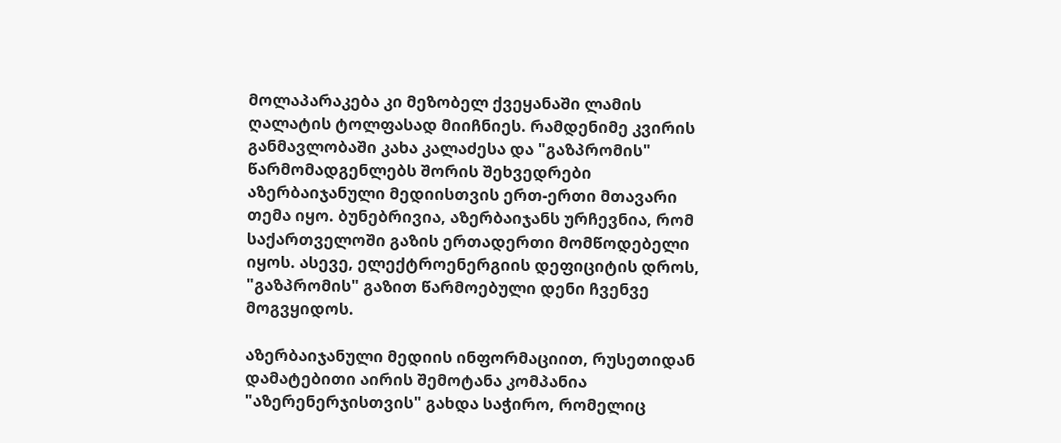მოლაპარაკება კი მეზობელ ქვეყანაში ლამის ღალატის ტოლფასად მიიჩნიეს. რამდენიმე კვირის განმავლობაში კახა კალაძესა და "გაზპრომის" წარმომადგენლებს შორის შეხვედრები აზერბაიჯანული მედიისთვის ერთ-ერთი მთავარი თემა იყო. ბუნებრივია, აზერბაიჯანს ურჩევნია, რომ საქართველოში გაზის ერთადერთი მომწოდებელი იყოს. ასევე, ელექტროენერგიის დეფიციტის დროს, "გაზპრომის" გაზით წარმოებული დენი ჩვენვე მოგვყიდოს.

აზერბაიჯანული მედიის ინფორმაციით, რუსეთიდან დამატებითი აირის შემოტანა კომპანია "აზერენერჯისთვის" გახდა საჭირო, რომელიც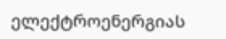ელექტროენერგიას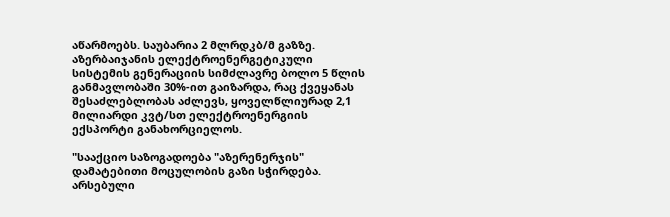აწარმოებს. საუბარია 2 მლრდკბ/მ გაზზე. აზერბაიჯანის ელექტროენერგეტიკული სისტემის გენერაციის სიმძლავრე ბოლო 5 წლის განმავლობაში 30%-ით გაიზარდა, რაც ქვეყანას შესაძლებლობას აძლევს, ყოველწლიურად 2,1 მილიარდი კვტ/სთ ელექტროენერგიის ექსპორტი განახორციელოს.

"სააქციო საზოგადოება "აზერენერჯის" დამატებითი მოცულობის გაზი სჭირდება. არსებული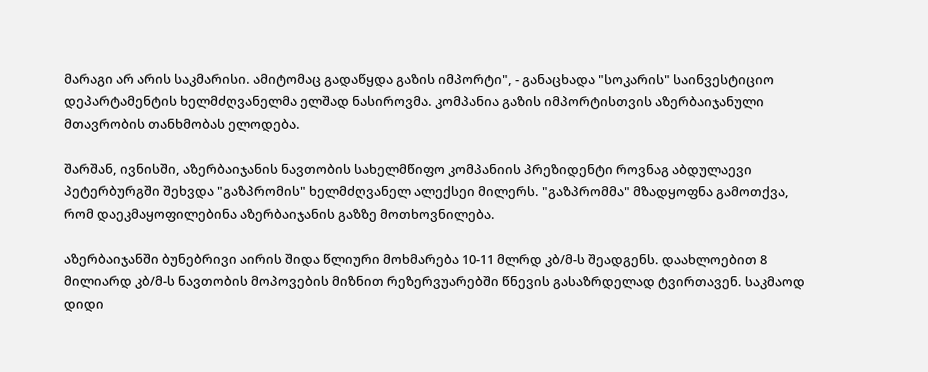მარაგი არ არის საკმარისი. ამიტომაც გადაწყდა გაზის იმპორტი", - განაცხადა "სოკარის" საინვესტიციო დეპარტამენტის ხელმძღვანელმა ელშად ნასიროვმა. კომპანია გაზის იმპორტისთვის აზერბაიჯანული მთავრობის თანხმობას ელოდება.

შარშან, ივნისში, აზერბაიჯანის ნავთობის სახელმწიფო კომპანიის პრეზიდენტი როვნაგ აბდულაევი პეტერბურგში შეხვდა "გაზპრომის" ხელმძღვანელ ალექსეი მილერს. "გაზპრომმა" მზადყოფნა გამოთქვა, რომ დაეკმაყოფილებინა აზერბაიჯანის გაზზე მოთხოვნილება.

აზერბაიჯანში ბუნებრივი აირის შიდა წლიური მოხმარება 10-11 მლრდ კბ/მ-ს შეადგენს. დაახლოებით 8 მილიარდ კბ/მ-ს ნავთობის მოპოვების მიზნით რეზერვუარებში წნევის გასაზრდელად ტვირთავენ. საკმაოდ დიდი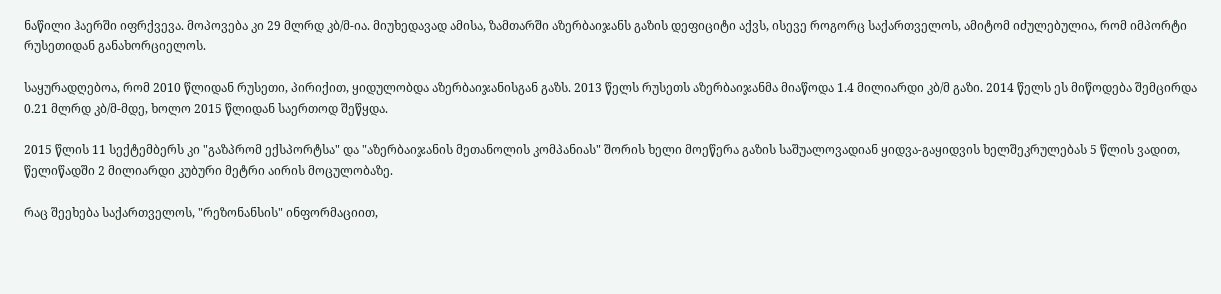ნაწილი ჰაერში იფრქვევა. მოპოვება კი 29 მლრდ კბ/მ-ია. მიუხედავად ამისა, ზამთარში აზერბაიჯანს გაზის დეფიციტი აქვს, ისევე როგორც საქართველოს, ამიტომ იძულებულია, რომ იმპორტი რუსეთიდან განახორციელოს.

საყურადღებოა, რომ 2010 წლიდან რუსეთი, პირიქით, ყიდულობდა აზერბაიჯანისგან გაზს. 2013 წელს რუსეთს აზერბაიჯანმა მიაწოდა 1.4 მილიარდი კბ/მ გაზი. 2014 წელს ეს მიწოდება შემცირდა 0.21 მლრდ კბ/მ-მდე, ხოლო 2015 წლიდან საერთოდ შეწყდა.

2015 წლის 11 სექტემბერს კი "გაზპრომ ექსპორტსა" და "აზერბაიჯანის მეთანოლის კომპანიას" შორის ხელი მოეწერა გაზის საშუალოვადიან ყიდვა-გაყიდვის ხელშეკრულებას 5 წლის ვადით, წელიწადში 2 მილიარდი კუბური მეტრი აირის მოცულობაზე.

რაც შეეხება საქართველოს, "რეზონანსის" ინფორმაციით,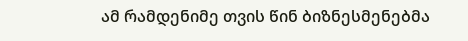ამ რამდენიმე თვის წინ ბიზნესმენებმა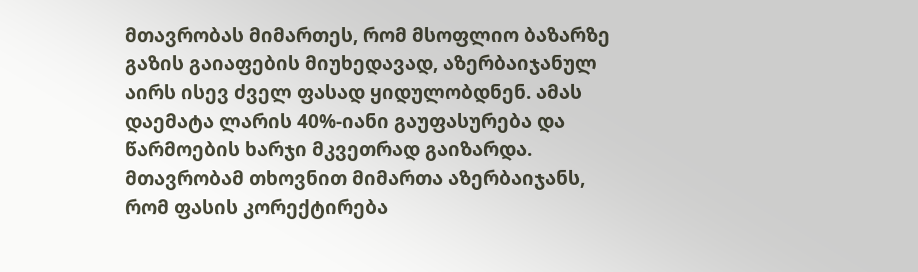მთავრობას მიმართეს, რომ მსოფლიო ბაზარზე გაზის გაიაფების მიუხედავად, აზერბაიჯანულ აირს ისევ ძველ ფასად ყიდულობდნენ. ამას დაემატა ლარის 40%-იანი გაუფასურება და წარმოების ხარჯი მკვეთრად გაიზარდა. მთავრობამ თხოვნით მიმართა აზერბაიჯანს, რომ ფასის კორექტირება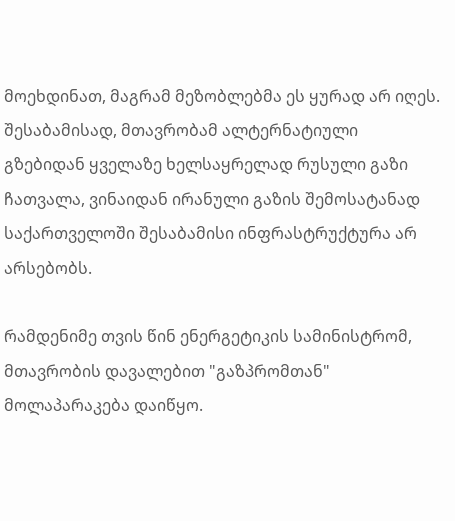მოეხდინათ, მაგრამ მეზობლებმა ეს ყურად არ იღეს. შესაბამისად, მთავრობამ ალტერნატიული გზებიდან ყველაზე ხელსაყრელად რუსული გაზი ჩათვალა, ვინაიდან ირანული გაზის შემოსატანად საქართველოში შესაბამისი ინფრასტრუქტურა არ არსებობს.

რამდენიმე თვის წინ ენერგეტიკის სამინისტრომ, მთავრობის დავალებით "გაზპრომთან" მოლაპარაკება დაიწყო.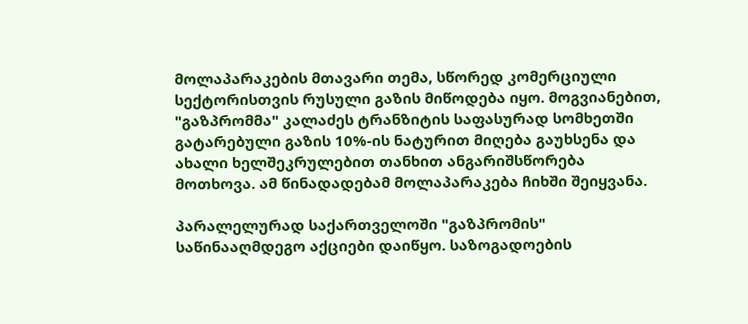მოლაპარაკების მთავარი თემა, სწორედ კომერციული სექტორისთვის რუსული გაზის მიწოდება იყო. მოგვიანებით, "გაზპრომმა" კალაძეს ტრანზიტის საფასურად სომხეთში გატარებული გაზის 10%-ის ნატურით მიღება გაუხსენა და ახალი ხელშეკრულებით თანხით ანგარიშსწორება მოთხოვა. ამ წინადადებამ მოლაპარაკება ჩიხში შეიყვანა.

პარალელურად საქართველოში "გაზპრომის" საწინააღმდეგო აქციები დაიწყო. საზოგადოების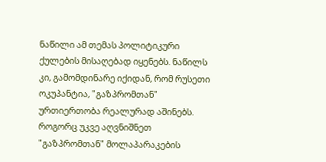ნაწილი ამ თემას პოლიტიკური ქულების მისაღებად იყენებს. ნაწილს კი, გამომდინარე იქიდან, რომ რუსეთი ოკუპანტია, "გაზპრომთან" ურთიერთობა რეალურად აშინებს. როგორც უკვე აღვნიშნეთ "გაზპრომთან" მოლაპარაკების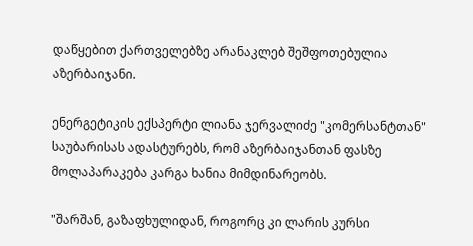დაწყებით ქართველებზე არანაკლებ შეშფოთებულია აზერბაიჯანი.

ენერგეტიკის ექსპერტი ლიანა ჯერვალიძე "კომერსანტთან" საუბარისას ადასტურებს, რომ აზერბაიჯანთან ფასზე მოლაპარაკება კარგა ხანია მიმდინარეობს.

"შარშან, გაზაფხულიდან, როგორც კი ლარის კურსი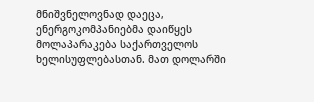მნიშვნელოვნად დაეცა, ენერგოკომპანიებმა დაიწყეს მოლაპარაკება საქართველოს ხელისუფლებასთან. მათ დოლარში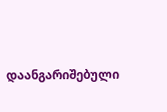დაანგარიშებული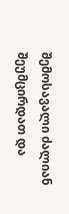შემოსავალი ძალიან შეუმცირდათ და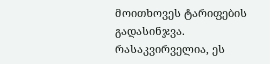მოითხოვეს ტარიფების გადასინჯვა. რასაკვირველია, ეს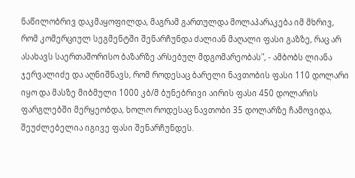ნაწილობრივ დაკმაყოფილდა, მაგრამ გართულდა მოლაპარაკება იმ მხრივ, რომ კომერციულ სეგმენტში შენარჩუნდა ძალიან მაღალი ფასი გაზზე, რაც არ ასახავს საერთაშორისო ბაზარზე არსებულ მდგომარეობას", - ამბობს ლიანა ჯერვალიძე და აღნიშნავს, რომ როდესაც ბარელი ნავთობის ფასი 110 დოლარი იყო და მასზე მიბმული 1000 კბ/მ ბუნებრივი აირის ფასი 450 დოლარის ფარგლებში მერყეობდა, ხოლო როდესაც ნავთობი 35 დოლარზე ჩამოვიდა, შეუძლებელია იგივე ფასი შენარჩუნდეს.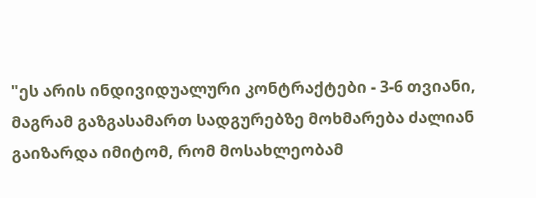"ეს არის ინდივიდუალური კონტრაქტები - 3-6 თვიანი, მაგრამ გაზგასამართ სადგურებზე მოხმარება ძალიან გაიზარდა იმიტომ, რომ მოსახლეობამ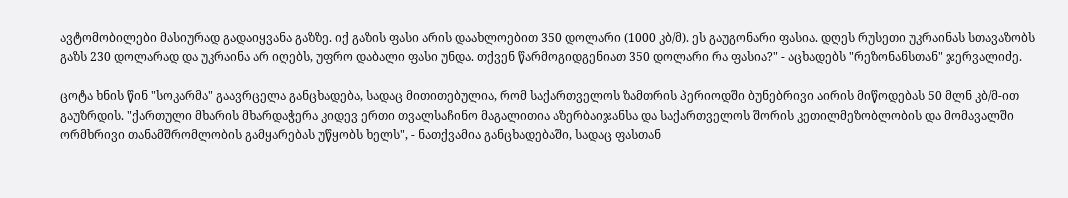ავტომობილები მასიურად გადაიყვანა გაზზე. იქ გაზის ფასი არის დაახლოებით 350 დოლარი (1000 კბ/მ). ეს გაუგონარი ფასია. დღეს რუსეთი უკრაინას სთავაზობს გაზს 230 დოლარად და უკრაინა არ იღებს, უფრო დაბალი ფასი უნდა. თქვენ წარმოგიდგენიათ 350 დოლარი რა ფასია?" - აცხადებს "რეზონანსთან" ჯერვალიძე.

ცოტა ხნის წინ "სოკარმა" გაავრცელა განცხადება, სადაც მითითებულია, რომ საქართველოს ზამთრის პერიოდში ბუნებრივი აირის მიწოდებას 50 მლნ კბ/მ-ით გაუზრდის. "ქართული მხარის მხარდაჭერა კიდევ ერთი თვალსაჩინო მაგალითია აზერბაიჯანსა და საქართველოს შორის კეთილმეზობლობის და მომავალში ორმხრივი თანამშრომლობის გამყარებას უწყობს ხელს", - ნათქვამია განცხადებაში, სადაც ფასთან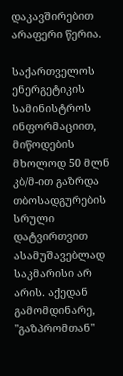დაკავშირებით არაფერი წერია.

საქართველოს ენერგეტიკის სამინისტროს ინფორმაციით, მიწოდების მხოლოდ 50 მლნ კბ/მ-ით გაზრდა თბოსადგურების სრული დატვირთვით ასამუშავებლად საკმარისი არ არის. აქედან გამომდინარე, "გაზპრომთან"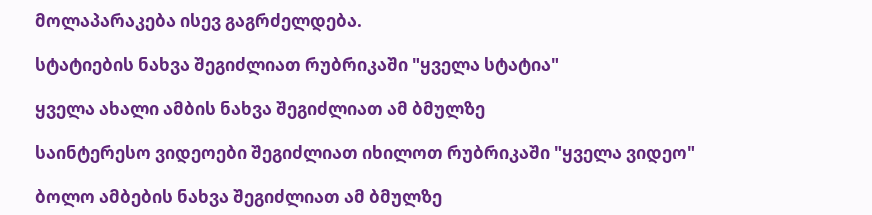მოლაპარაკება ისევ გაგრძელდება.

სტატიების ნახვა შეგიძლიათ რუბრიკაში "ყველა სტატია"

ყველა ახალი ამბის ნახვა შეგიძლიათ ამ ბმულზე

საინტერესო ვიდეოები შეგიძლიათ იხილოთ რუბრიკაში "ყველა ვიდეო"

ბოლო ამბების ნახვა შეგიძლიათ ამ ბმულზე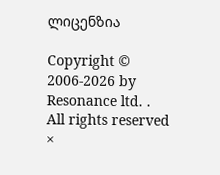ლიცენზია

Copyright © 2006-2026 by Resonance ltd. . All rights reserved
×